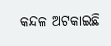କନ୍ଦଳ ଅଟକାଇଛି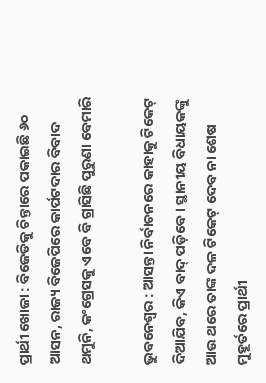ପ୍ରାର୍ଥୀ ଖୋଜା : ବିଜେଡିକୁ ଚିନ୍ତାରେ ପକାଇଛି ୬୦ ଆସନ, ରାଜ୍ୟ ବିଜେପିରେ କାର୍ପଟଦାର ବିବାଦ ଥମୁନି, କଂଗ୍ରେସକୁ ଏବେ ବି ଗ୍ରାସିଛି ପୁରୁଣା ବେମାରି

ଭୁବନେଶ୍ୱର : ଆସନ୍ତା ନିର୍ବାଚନରେ କାହାକୁ ଟିକେଟ୍‌ ଦିଆଯିବ, କିଏ ବାଦ୍‌ ପଡ଼ିବେ। ସ୍ଥାନୀୟ ବିଧାୟକଙ୍କୁ ଆଉ ଥରେ ତାଙ୍କ ଦଳ ଟିକେଟ୍‌ ଦେବ ନା ଶେଷ ମୁହୂର୍ତରେ ପ୍ରାର୍ଥୀ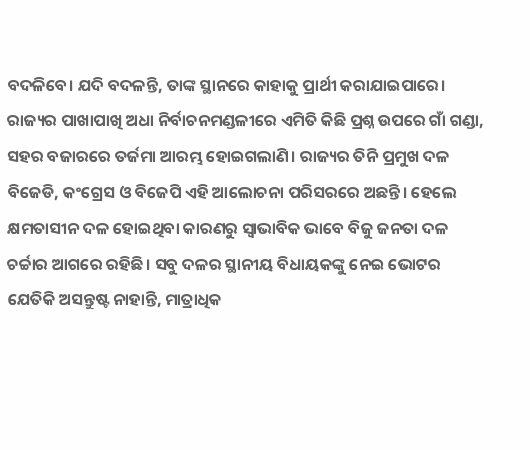ବଦଳିବେ। ଯଦି ବଦଳନ୍ତି, ତାଙ୍କ ସ୍ଥାନରେ କାହାକୁ ପ୍ରାର୍ଥୀ କରାଯାଇପାରେ। ରାଜ୍ୟର ପାଖାପାଖି ଅଧା ନିର୍ବାଚନମଣ୍ଡଳୀରେ ଏମିତି କିଛି ପ୍ରଶ୍ନ ଉପରେ ଗାଁ ଗଣ୍ଡା, ସହର ବଜାରରେ ତର୍ଜମା ଆରମ୍ଭ ହୋଇଗଲାଣି। ରାଜ୍ୟର ତିନି ପ୍ରମୁଖ ଦଳ ବିଜେଡି, କଂଗ୍ରେସ ଓ ବିଜେପି ଏହି ଆଲୋଚନା ପରିସରରେ ଅଛନ୍ତି। ହେଲେ କ୍ଷମତାସୀନ ଦଳ ହୋଇଥିବା କାରଣରୁ ସ୍ୱାଭାବିକ ଭାବେ ବିଜୁ ଜନତା ଦଳ ଚର୍ଚ୍ଚାର ଆଗରେ ରହିଛି। ସବୁ ଦଳର ସ୍ଥାନୀୟ ବିଧାୟକଙ୍କୁ ନେଇ ଭୋଟର ଯେତିକି ଅସନ୍ତୁଷ୍ଟ ନାହାନ୍ତି, ମାତ୍ରାଧିକ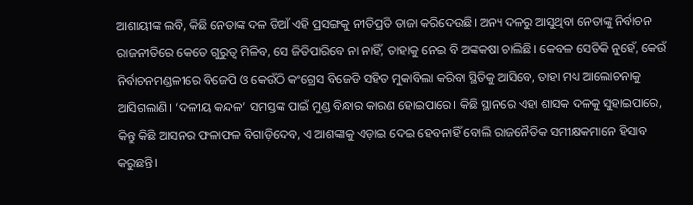ଆଶାୟୀଙ୍କ ଲବି, କିଛି ନେତାଙ୍କ ଦଳ ଡିଆଁ ଏହି ପ୍ରସଙ୍ଗକୁ ନୀତିପ୍ରତି ତାଜା କରିଦେଉଛି। ଅନ୍ୟ ଦଳରୁ ଆସୁଥିବା ନେତାଙ୍କୁ ନିର୍ବାଚନ ରାଜନୀତିରେ କେତେ ଗୁରୁତ୍ୱ ମିଳିବ, ସେ ଜିତିପାରିବେ ନା ନାହିଁ, ତାହାକୁ ନେଇ ବି ଅଙ୍କକଷା ଚାଲିଛି। କେବଳ ସେତିକି ନୁହେଁ, କେଉଁ ନିର୍ବାଚନମଣ୍ଡଳୀରେ ବିଜେପି ଓ କେଉଁଠି କଂଗ୍ରେସ ବିଜେଡି ସହିତ ମୁକାବିଲା କରିବା ସ୍ଥିତିକୁ ଆସିବେ, ତାହା ମଧ୍ୟ ଆଲୋଚନାକୁ ଆସିଗଲାଣି। ‘ଦଳୀୟ କନ୍ଦଳ’ ସମସ୍ତଙ୍କ ପାଇଁ ମୁଣ୍ଡ ବିନ୍ଧାର କାରଣ ହୋଇପାରେ। କିଛି ସ୍ଥାନରେ ଏହା ଶାସକ ଦଳକୁ ସୁହାଇପାରେ, କିନ୍ତୁ କିଛି ଆସନର ଫଳାଫଳ ବିଗାଡ଼ିଦେବ, ଏ ଆଶଙ୍କାକୁ ଏଡ଼ାଇ ଦେଇ ହେବନାହିଁ ବୋଲି ରାଜନୈତିକ ସମୀକ୍ଷକମାନେ ହିସାବ କରୁଛନ୍ତି।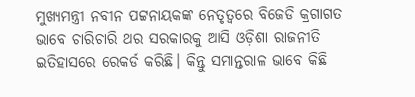ମୁଖ୍ୟମନ୍ତ୍ରୀ ନବୀନ ପଟ୍ଟନାୟକଙ୍କ ନେତୃତ୍ୱରେ ବିଜେଡି କ୍ରଗାଗତ ଭାବେ ଚାରିଚାରି ଥର ସରକାରକୁ ଆସି ଓଡ଼ିଶା ରାଜନୀତି ଇତିହାସରେ ରେକର୍ଡ କରିଛି। କିନ୍ତୁ ସମାନ୍ତରାଳ ଭାବେ କିଛି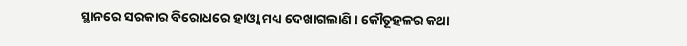ସ୍ଥାନରେ ସରକାର ବିରୋଧରେ ହାଓ୍ଵା ମଧ୍ୟ ଦେଖାଗଲାଣି। କୌତୂହଳର କଥା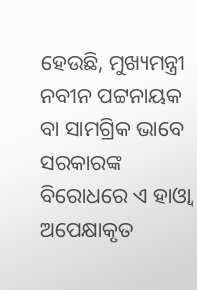ହେଉଛି, ମୁଖ୍ୟମନ୍ତ୍ରୀ ନବୀନ ପଟ୍ଟନାୟକ ବା ସାମଗ୍ରିକ ଭାବେ ସରକାରଙ୍କ ବିରୋଧରେ ଏ ହାଓ୍ଵା ଅପେକ୍ଷାକୃତ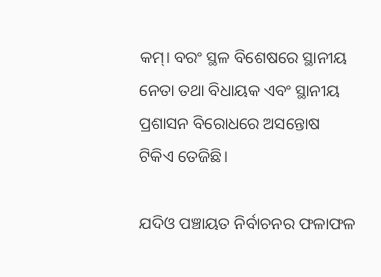କମ୍‌। ବରଂ ସ୍ଥଳ ବିଶେଷରେ ସ୍ଥାନୀୟ ନେତା ତଥା ବିଧାୟକ ଏବଂ ସ୍ଥାନୀୟ ପ୍ରଶାସନ ବିରୋଧରେ ଅସନ୍ତୋଷ ଟିକିଏ ତେଜିଛି।

ଯଦିଓ ପଞ୍ଚାୟତ ନିର୍ବାଚନର ଫଳାଫଳ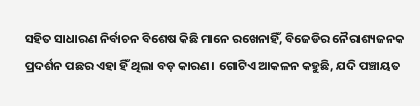ସହିତ ସାଧାରଣ ନିର୍ବାଚନ ବିଶେଷ କିଛି ମାନେ ରଖେନାହିଁ, ବିଜେଡିର ନୈରାଶ୍ୟଜନକ ପ୍ରଦର୍ଶନ ପଛର ଏହା ହିଁ ଥିଲା ବଡ଼ କାରଣ। ଗୋଟିଏ ଆକଳନ କହୁଛି, ଯଦି ପଞ୍ଚାୟତ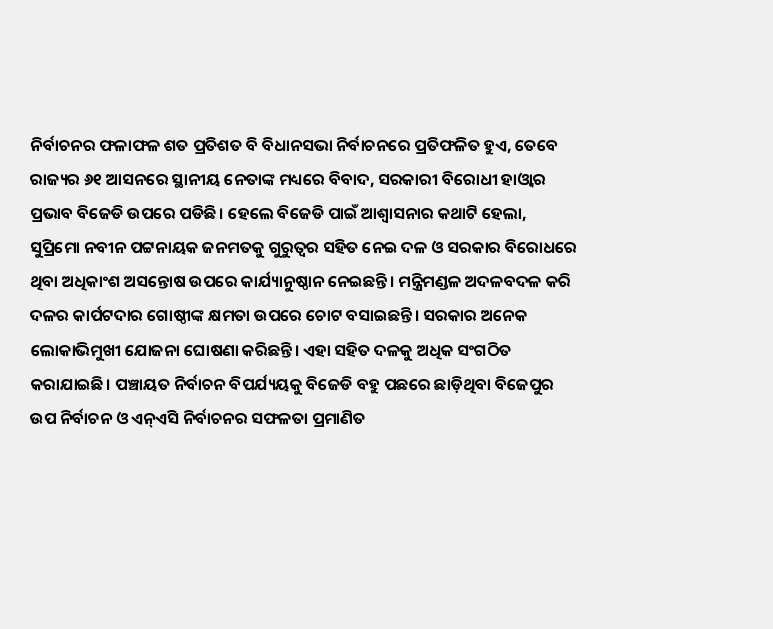ନିର୍ବାଚନର ଫଳାଫଳ ଶତ ପ୍ରତିଶତ ବି ବିଧାନସଭା ନିର୍ବାଚନରେ ପ୍ରତିଫଳିତ ହୁଏ, ତେବେ ରାଜ୍ୟର ୬୧ ଆସନରେ ସ୍ଥାନୀୟ ନେତାଙ୍କ ମଧ୍ୟରେ ବିବାଦ, ସରକାରୀ ବିରୋଧୀ ହାଓ୍ଵାର ପ୍ରଭାବ ବିଜେଡି ଉପରେ ପଡିଛି। ହେଲେ ବିଜେଡି ପାଇଁ ଆଶ୍ୱାସନାର କଥାଟି ହେଲା, ସୁପ୍ରିମୋ ନବୀନ ପଟ୍ଟନାୟକ ଜନମତକୁ ଗୁରୁତ୍ୱର ସହିତ ନେଇ ଦଳ ଓ ସରକାର ବିରୋଧରେ ଥିବା ଅଧିକାଂଶ ଅସନ୍ତୋଷ ଉପରେ କାର୍ଯ୍ୟାନୁଷ୍ଠାନ ନେଇଛନ୍ତି। ମନ୍ତ୍ରିମଣ୍ଡଳ ଅଦଳବଦଳ କରି ଦଳର କାର୍ପଟଦାର ଗୋଷ୍ଠୀଙ୍କ କ୍ଷମତା ଉପରେ ଚୋଟ ବସାଇଛନ୍ତି। ସରକାର ଅନେକ ଲୋକାଭିମୁଖୀ ଯୋଜନା ଘୋଷଣା କରିଛନ୍ତି। ଏହା ସହିତ ଦଳକୁ ଅଧିକ ସଂଗଠିତ କରାଯାଇଛି। ପଞ୍ଚାୟତ ନିର୍ବାଚନ ବିପର୍ଯ୍ୟୟକୁ ବିଜେଡି ବହୁ ପଛରେ ଛାଡ଼ିଥିବା ବିଜେପୁର ଉପ ନିର୍ବାଚନ ଓ ଏନ୍‌ଏସି ନିର୍ବାଚନର ସଫଳତା ପ୍ରମାଣିତ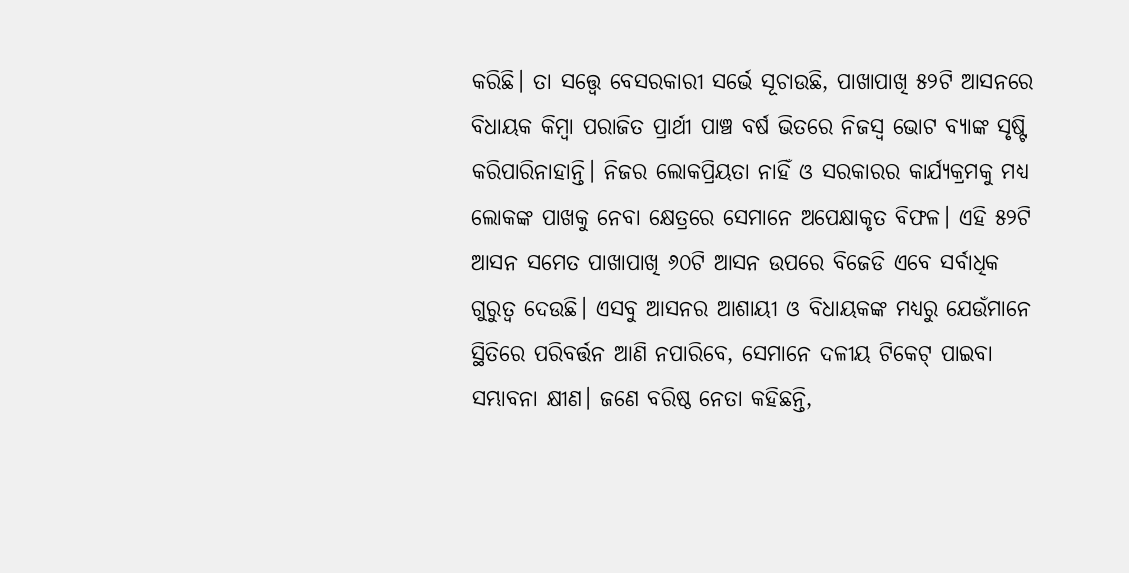କରିଛି। ତା ସତ୍ତ୍ୱେ ବେସରକାରୀ ସର୍ଭେ ସୂଚାଉଛି, ପାଖାପାଖି ୫୨ଟି ଆସନରେ ବିଧାୟକ କିମ୍ବା ପରାଜିତ ପ୍ରାର୍ଥୀ ପାଞ୍ଚ ବର୍ଷ ଭିତରେ ନିଜସ୍ୱ ଭୋଟ ବ୍ୟାଙ୍କ ସୃଷ୍ଟି କରିପାରିନାହାନ୍ତି। ନିଜର ଲୋକପ୍ରିୟତା ନାହିଁ ଓ ସରକାରର କାର୍ଯ୍ୟକ୍ରମକୁ ମଧ୍ୟ ଲୋକଙ୍କ ପାଖକୁ ନେବା କ୍ଷେତ୍ରରେ ସେମାନେ ଅପେକ୍ଷାକୃତ ବିଫଳ। ଏହି ୫୨ଟି ଆସନ ସମେତ ପାଖାପାଖି ୬୦ଟି ଆସନ ଉପରେ ବିଜେଡି ଏବେ ସର୍ବାଧିକ ଗୁରୁତ୍ୱ ଦେଉଛି। ଏସବୁ ଆସନର ଆଶାୟୀ ଓ ବିଧାୟକଙ୍କ ମଧ୍ୟରୁ ଯେଉଁମାନେ ସ୍ଥିତିରେ ପରିବର୍ତ୍ତନ ଆଣି ନପାରିବେ, ସେମାନେ ଦଳୀୟ ଟିକେଟ୍‌ ପାଇବା ସମ୍ଭାବନା କ୍ଷୀଣ। ଜଣେ ବରିଷ୍ଠ ନେତା କହିଛନ୍ତି,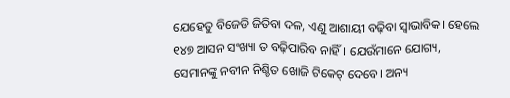ଯେହେତୁ ବିଜେଡି ଜିତିବା ଦଳ, ଏଣୁ ଆଶାୟୀ ବଢ଼ିବା ସ୍ୱାଭାବିକ। ହେଲେ ୧୪୭ ଆସନ ସଂଖ୍ୟା ତ ବଢ଼ିପାରିବ ନାହିଁ। ଯେଉଁମାନେ ଯୋଗ୍ୟ, ସେମାନଙ୍କୁ ନବୀନ ନିଶ୍ଚିତ ଖୋଜି ଟିକେଟ୍‌ ଦେବେ। ଅନ୍ୟ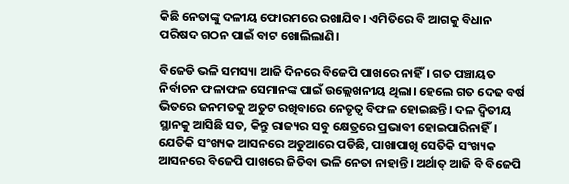କିଛି ନେତାଙ୍କୁ ଦଳୀୟ ଫୋରମରେ ରଖାଯିବ। ଏମିତିରେ ବି ଆଗକୁ ବିଧାନ ପରିଷଦ ଗଠନ ପାଇଁ ବାଟ ଖୋଲିଲାଣି।

ବିଜେଡି ଭଳି ସମସ୍ୟା ଆଜି ଦିନରେ ବିଜେପି ପାଖରେ ନାହିଁ। ଗତ ପଞ୍ଚାୟତ ନିର୍ବାଚନ ଫଳାଫଳ ସେମାନଙ୍କ ପାଇଁ ଉଲ୍ଲେଖନୀୟ ଥିଲା। ହେଲେ ଗତ ଦେଢ ବର୍ଷ ଭିତରେ ଜନମତକୁ ଅତୁଟ ରଖିବାରେ ନେତୃତ୍ୱ ବିଫଳ ହୋଇଛନ୍ତି। ଦଳ ଦ୍ୱିତୀୟ ସ୍ଥାନକୁ ଆସିଛି ସତ, କିନ୍ତୁ ରାଜ୍ୟର ସବୁ କ୍ଷେତ୍ରରେ ପ୍ରଭାବୀ ହୋଇପାରିନାହିଁ। ଯେତିକି ସଂଖ୍ୟକ ଆସନରେ ଅଡୁଆରେ ପଡିଛି, ପାଖାପାଖି ସେତିକି ସଂଖ୍ୟକ ଆସନରେ ବିଜେପି ପାଖରେ ଜିତିବା ଭଳି ନେତା ନାହାନ୍ତି। ଅର୍ଥାତ୍‌ ଆଜି ବି ବିଜେପି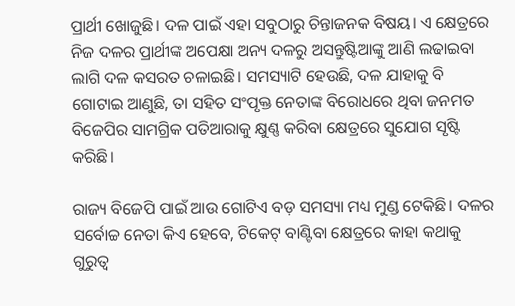ପ୍ରାର୍ଥୀ ଖୋଜୁଛି। ଦଳ ପାଇଁ ଏହା ସବୁଠାରୁ ଚିନ୍ତାଜନକ ବିଷୟ। ଏ କ୍ଷେତ୍ରରେ ନିଜ ଦଳର ପ୍ରାର୍ଥୀଙ୍କ ଅପେକ୍ଷା ଅନ୍ୟ ଦଳରୁ ଅସନ୍ତୁଷ୍ଟିଆଙ୍କୁ ଆଣି ଲଢାଇବା ଲାଗି ଦଳ କସରତ ଚଳାଇଛି। ସମସ୍ୟାଟି ହେଉଛି, ଦଳ ଯାହାକୁ ବି ଗୋଟାଇ ଆଣୁଛି, ତା ସହିତ ସଂପୃକ୍ତ ନେତାଙ୍କ ବିରୋଧରେ ଥିବା ଜନମତ ବିଜେପିର ସାମଗ୍ରିକ ପତିଆରାକୁ କ୍ଷୁଣ୍ଣ କରିବା କ୍ଷେତ୍ରରେ ସୁଯୋଗ ସୃଷ୍ଟି କରିଛି।

ରାଜ୍ୟ ବିଜେପି ପାଇଁ ଆଉ ଗୋଟିଏ ବଡ଼ ସମସ୍ୟା ମଧ୍ୟ ମୁଣ୍ଡ ଟେକିଛି। ଦଳର ସର୍ବୋଚ୍ଚ ନେତା କିଏ ହେବେ, ଟିକେଟ୍‌ ବାଣ୍ଟିବା କ୍ଷେତ୍ରରେ କାହା କଥାକୁ ଗୁରୁତ୍ୱ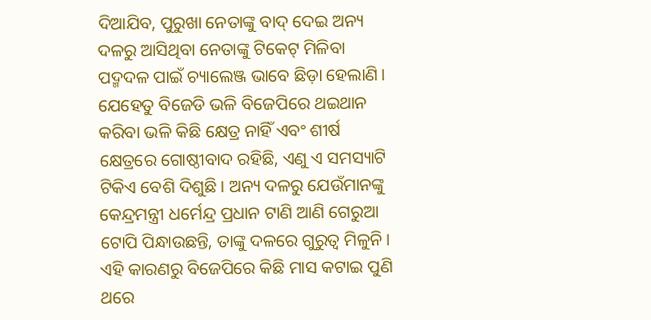ଦିଆଯିବ, ପୁରୁଖା ନେତାଙ୍କୁ ବାଦ୍‌ ଦେଇ ଅନ୍ୟ ଦଳରୁ ଆସିଥିବା ନେତାଙ୍କୁ ଟିକେଟ୍‌ ମିଳିବା ପଦ୍ମଦଳ ପାଇଁ ଚ୍ୟାଲେଞ୍ଜ ଭାବେ ଛିଡ଼ା ହେଲାଣି। ଯେହେତୁ ବିଜେଡି ଭଳି ବିଜେପିରେ ଥଇଥାନ କରିବା ଭଳି କିଛି କ୍ଷେତ୍ର ନାହିଁ ଏବଂ ଶୀର୍ଷ କ୍ଷେତ୍ରରେ ଗୋଷ୍ଠୀବାଦ ରହିଛି, ଏଣୁ ଏ ସମସ୍ୟାଟି ଟିକିଏ ବେଶି ଦିଶୁଛି। ଅନ୍ୟ ଦଳରୁ ଯେଉଁମାନଙ୍କୁ କେନ୍ଦ୍ରମନ୍ତ୍ରୀ ଧର୍ମେନ୍ଦ୍ର ପ୍ରଧାନ ଟାଣି ଆଣି ଗେରୁଆ ଟୋପି ପିନ୍ଧାଉଛନ୍ତି, ତାଙ୍କୁ ଦଳରେ ଗୁରୁତ୍ୱ ମିଳୁନି। ଏହି କାରଣରୁ ବିଜେପିରେ କିଛି ମାସ କଟାଇ ପୁଣି ଥରେ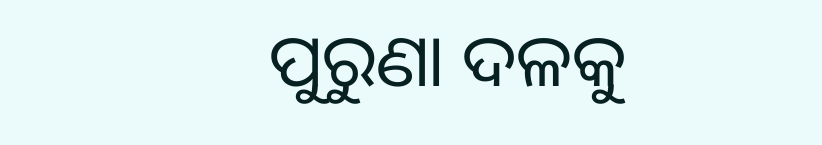ପୁରୁଣା ଦଳକୁ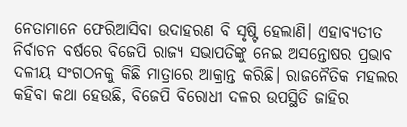ନେତାମାନେ ଫେରିଆସିବା ଉଦାହରଣ ବି ସୃଷ୍ଟି ହେଲାଣି। ଏହାବ୍ୟତୀତ ନିର୍ବାଚନ ବର୍ଷରେ ବିଜେପି ରାଜ୍ୟ ସଭାପତିଙ୍କୁ ନେଇ ଅସନ୍ତୋଷର ପ୍ରଭାବ ଦଳୀୟ ସଂଗଠନକୁ କିଛି ମାତ୍ରାରେ ଆକ୍ରାନ୍ତ କରିଛି। ରାଜନୈତିକ ମହଲର କହିବା କଥା ହେଉଛି, ବିଜେପି ବିରୋଧୀ ଦଳର ଉପସ୍ଥିତି ଜାହିର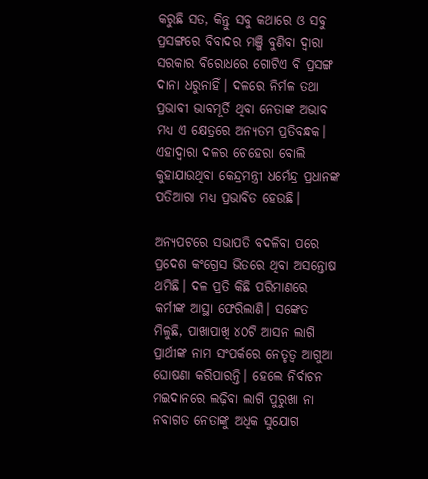କରୁଛି ସତ, କିନ୍ତୁ ସବୁ କଥାରେ ଓ ସବୁ ପ୍ରସଙ୍ଗରେ ବିବାଦର ମଞ୍ଜି ବୁଣିବା ଦ୍ୱାରା ସରକାର ବିରୋଧରେ ଗୋଟିଏ ବି ପ୍ରସଙ୍ଗ ଦାନା ଧରୁନାହିଁ। ଦଳରେ ନିର୍ମଳ ତଥା ପ୍ରଭାବୀ ଭାବମୂର୍ତି ଥିବା ନେତାଙ୍କ ଅଭାବ ମଧ୍ୟ ଏ କ୍ଷେତ୍ରରେ ଅନ୍ୟତମ ପ୍ରତିବନ୍ଧକ। ଏହାଦ୍ୱାରା ଦଳର ଚେହେରା ବୋଲି କୁହାଯାଉଥିବା କେନ୍ଦ୍ରମନ୍ତ୍ରୀ ଧର୍ମେନ୍ଦ୍ର ପ୍ରଧାନଙ୍କ ପତିଆରା ମଧ୍ୟ ପ୍ରଭାବିତ ହେଉଛି।

ଅନ୍ୟପଟରେ ସଭାପତି ବଦଳିବା ପରେ ପ୍ରଦେଶ କଂଗ୍ରେସ ଭିତରେ ଥିବା ଅସନ୍ତୋଷ ଥମିଛି। ଦଳ ପ୍ରତି କିଛି ପରିମାଣରେ କର୍ମୀଙ୍କ ଆସ୍ଥା ଫେରିଲାଣି। ସଙ୍କେତ ମିଳୁଛି, ପାଖାପାଖି ୪୦ଟି ଆସନ ଲାଗି ପ୍ରାର୍ଥୀଙ୍କ ନାମ ସଂପର୍କରେ ନେତୃତ୍ୱ ଆଗୁଆ ଘୋଷଣା କରିପାରନ୍ତି। ହେଲେ ନିର୍ବାଚନ ମଇଦାନରେ ଲଢ଼ିବା ଲାଗି ପୁରୁଖା ନା ନବାଗତ ନେତାଙ୍କୁ ଅଧିକ ସୁଯୋଗ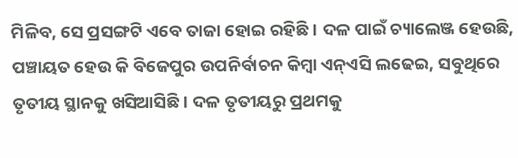ମିଳିବ, ସେ ପ୍ରସଙ୍ଗଟି ଏବେ ତାଜା ହୋଇ ରହିଛି। ଦଳ ପାଇଁ ଚ୍ୟାଲେଞ୍ଜ ହେଉଛି, ପଞ୍ଚାୟତ ହେଉ କି ବିଜେପୁର ଉପନିର୍ବାଚନ କିମ୍ବା ଏନ୍‌ଏସି ଲଢେଇ, ସବୁଥିରେ ତୃତୀୟ ସ୍ଥାନକୁ ଖସିଆସିଛି। ଦଳ ତୃତୀୟରୁ ପ୍ରଥମକୁ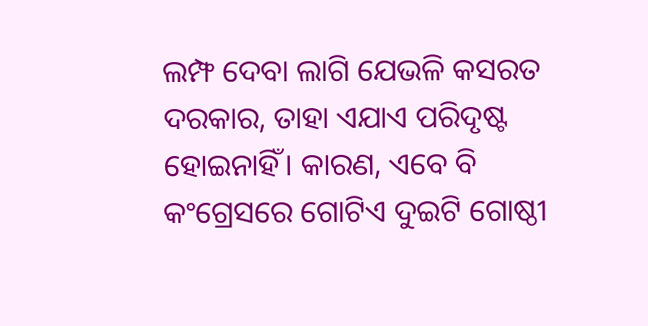ଲମ୍ଫ ଦେବା ଲାଗି ଯେଭଳି କସରତ ଦରକାର, ତାହା ଏଯାଏ ପରିଦୃଷ୍ଟ ହୋଇନାହିଁ। କାରଣ, ଏବେ ବି କଂଗ୍ରେସରେ ଗୋଟିଏ ଦୁଇଟି ଗୋଷ୍ଠୀ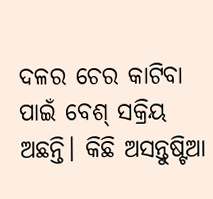ଦଳର ଚେର କାଟିବା ପାଇଁ ବେଶ୍‌ ସକ୍ରିୟ ଅଛନ୍ତି। କିଛି ଅସନ୍ତୁଷ୍ଟିଆ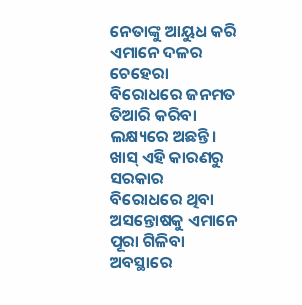ନେତାଙ୍କୁ ଆୟୁଧ କରି ଏମାନେ ଦଳର ଚେହେରା ବିରୋଧରେ ଜନମତ ତିଆରି କରିବା ଲକ୍ଷ୍ୟରେ ଅଛନ୍ତି। ଖାସ୍‌ ଏହି କାରଣରୁ ସରକାର ବିରୋଧରେ ଥିବା ଅସନ୍ତୋଷକୁ ଏମାନେ ପୂରା ଗିଳିବା ଅବସ୍ଥାରେ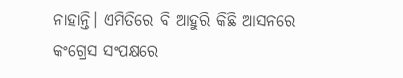ନାହାନ୍ତି। ଏମିତିରେ ବି ଆହୁରି କିଛି ଆସନରେ କଂଗ୍ରେସ ସଂପକ୍ଷରେ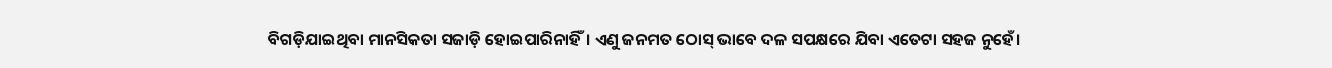ବିଗଡ଼ିଯାଇଥିବା ମାନସିକତା ସଜାଡ଼ି ହୋଇପାରିନାହିଁ। ଏଣୁ ଜନମତ ଠୋସ୍‌ ଭାବେ ଦଳ ସପକ୍ଷରେ ଯିବା ଏତେଟା ସହଜ ନୁହେଁ।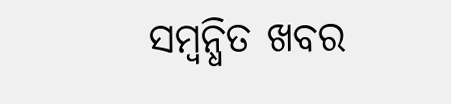ସମ୍ବନ୍ଧିତ ଖବର